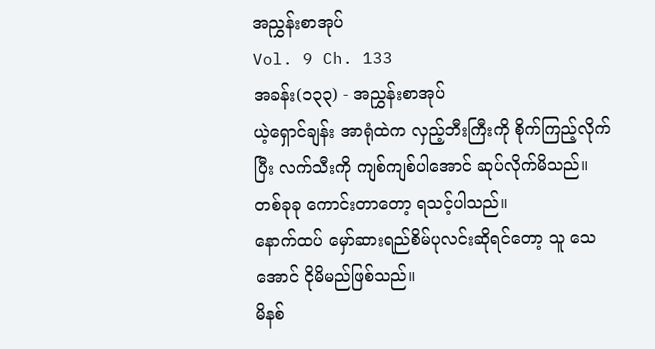အညွှန်းစာအုပ်
Vol. 9 Ch. 133
အခန်း(၁၃၃) - အညွှန်းစာအုပ်
ယဲ့ရှောင်ချန်း အာရုံထဲက လှည့်ဘီးကြီးကို စိုက်ကြည့်လိုက်ပြီး လက်သီးကို ကျစ်ကျစ်ပါအောင် ဆုပ်လိုက်မိသည်။
တစ်ခုခု ကောင်းတာတော့ ရသင့်ပါသည်။
နောက်ထပ် မှော်ဆားရည်စိမ်ပုလင်းဆိုရင်တော့ သူ သေအောင် ငိုမိမည်ဖြစ်သည်။
မိနစ်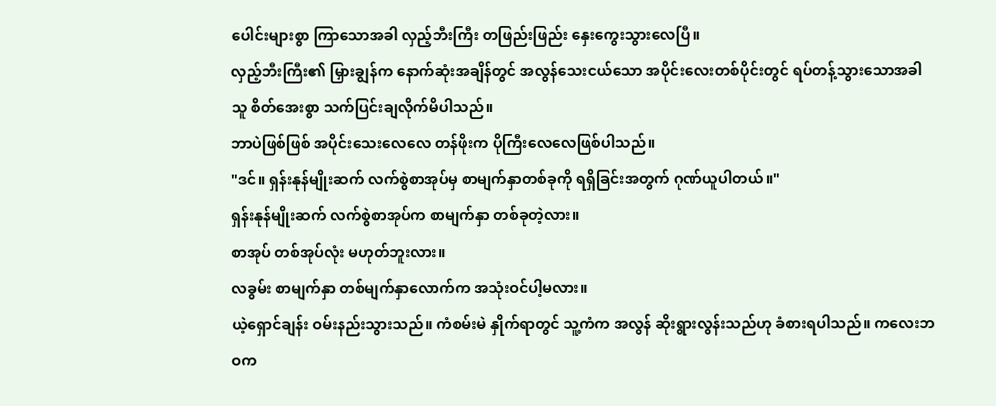ပေါင်းများစွာ ကြာသောအခါ လှည့်ဘီးကြီး တဖြည်းဖြည်း နှေးကွေးသွားလေပြီ။
လှည့်ဘီးကြီး၏ မြှားချွန်က နောက်ဆုံးအချိန်တွင် အလွန်သေးငယ်သော အပိုင်းလေးတစ်ပိုင်းတွင် ရပ်တန့်သွားသောအခါ သူ စိတ်အေးစွာ သက်ပြင်းချလိုက်မိပါသည်။
ဘာပဲဖြစ်ဖြစ် အပိုင်းသေးလေလေ တန်ဖိုးက ပိုကြီးလေလေဖြစ်ပါသည်။
"ဒင်။ ရှန်းနုန်မျိုးဆက် လက်စွဲစာအုပ်မှ စာမျက်နှာတစ်ခုကို ရရှိခြင်းအတွက် ဂုဏ်ယူပါတယ်။"
ရှန်းနုန်မျိုးဆက် လက်စွဲစာအုပ်က စာမျက်နှာ တစ်ခုတဲ့လား။
စာအုပ် တစ်အုပ်လုံး မဟုတ်ဘူးလား။
လခွမ်း စာမျက်နှာ တစ်မျက်နှာလောက်က အသုံးဝင်ပါ့မလား။
ယဲ့ရှောင်ချန်း ဝမ်းနည်းသွားသည်။ ကံစမ်းမဲ နှိုက်ရာတွင် သူ့ကံက အလွန် ဆိုးရွားလွန်းသည်ဟု ခံစားရပါသည်။ ကလေးဘဝက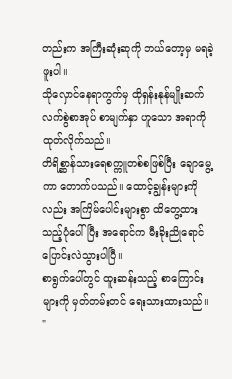တည်းက အကြီးဆုံးဆုကို ဘယ်တော့မှ မရခဲ့ဖူးပါ။
သိုလှောင်နေရာကွက်မှ ထိုရှန်းနုန်မျိုးဆက် လက်စွဲစာအုပ် စာမျက်နှာ ဟူသော အရာကို ထုတ်လိုက်သည်။
တိရိစ္ဆာန်သားရေစက္ကူတစ်စဖြစ်ပြီး ချောမွေ့ကာ တောက်ပသည်။ ထောင့်ချွန်းများကိုလည်း အကြိမ်ပေါင်းများစွာ ထိတွေ့ထားသည့်ပုံပေါ်ပြီး အရောင်က မီးခိုးညိုရောင် ပြောင်းလဲသွားပါပြီ။
စာရွက်ပေါ်တွင် ထူးဆန်းသည့် စာကြောင်းများကို မှတ်တမ်းတင် ရေးသားထားသည်။
"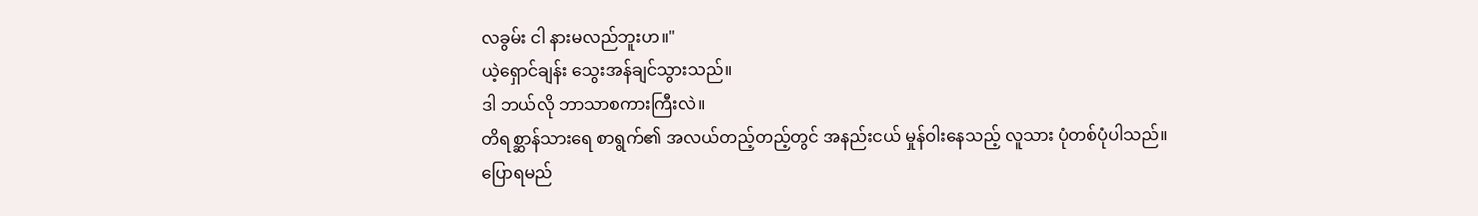လခွမ်း ငါ နားမလည်ဘူးဟ။"
ယဲ့ရှောင်ချန်း သွေးအန်ချင်သွားသည်။
ဒါ ဘယ်လို ဘာသာစကားကြီးလဲ။
တိရစ္ဆာန်သားရေ စာရွက်၏ အလယ်တည့်တည့်တွင် အနည်းငယ် မှုန်ဝါးနေသည့် လူသား ပုံတစ်ပုံပါသည်။
ပြောရမည်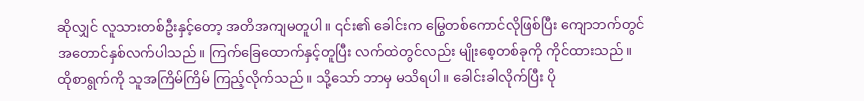ဆိုလျှင် လူသားတစ်ဦးနှင့်တော့ အတိအကျမတူပါ။ ၎င်း၏ ခေါင်းက မြွေတစ်ကောင်လိုဖြစ်ပြီး ကျောဘက်တွင် အတောင်နှစ်လက်ပါသည်။ ကြက်ခြေထောက်နှင့်တူပြီး လက်ထဲတွင်လည်း မျိုးစေ့တစ်ခုကို ကိုင်ထားသည်။
ထိုစာရွက်ကို သူအကြိမ်ကြိမ် ကြည့်လိုက်သည်။ သို့သော် ဘာမှ မသိရပါ။ ခေါင်းခါလိုက်ပြီး ပို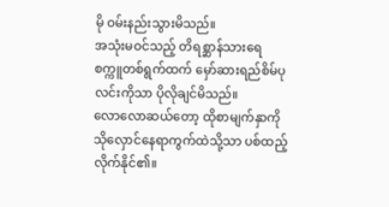မို ဝမ်းနည်းသွားမိသည်။
အသုံးမဝင်သည့် တိရစ္ဆာန်သားရေ စက္ကူတစ်ရွက်ထက် မှော်ဆားရည်စိမ်ပုလင်းကိုသာ ပိုလိုချင်မိသည်။
လောလောဆယ်တော့ ထိုစာမျက်နှာကို သိုလှောင်နေရာကွက်ထဲသို့သာ ပစ်ထည့်လိုက်နိုင်၏။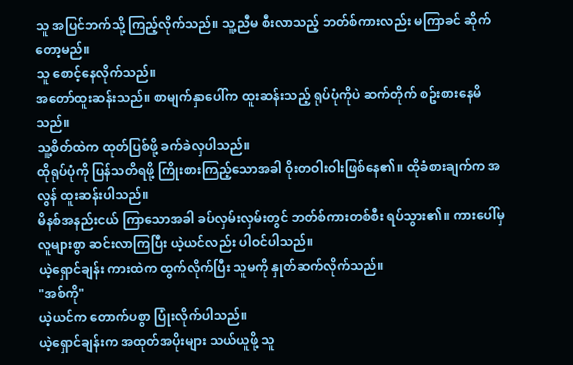သူ အပြင်ဘက်သို့ ကြည့်လိုက်သည်။ သူ့ညီမ စီးလာသည့် ဘတ်စ်ကားလည်း မကြာခင် ဆိုက်တော့မည်။
သူ စောင့်နေလိုက်သည်။
အတော်ထူးဆန်းသည်။ စာမျက်နှာပေါ်က ထူးဆန်းသည့် ရုပ်ပုံကိုပဲ ဆက်တိုက် စဥ်းစားနေမိသည်။
သူ့စိတ်ထဲက ထုတ်ပြစ်ဖို့ ခက်ခဲလှပါသည်။
ထိုရုပ်ပုံကို ပြန်သတိရဖို့ ကြိုးစားကြည့်သောအခါ ဝိုးတဝါးဝါးဖြစ်နေ၏။ ထိုခံစားချက်က အလွန် ထူးဆန်းပါသည်။
မိနစ်အနည်းငယ် ကြာသောအခါ ခပ်လှမ်းလှမ်းတွင် ဘတ်စ်ကားတစ်စီး ရပ်သွား၏။ ကားပေါ်မှ လူများစွာ ဆင်းလာကြပြီး ယဲ့ယင်လည်း ပါဝင်ပါသည်။
ယဲ့ရှောင်ချန်း ကားထဲက ထွက်လိုက်ပြီး သူမကို နှုတ်ဆက်လိုက်သည်။
"အစ်ကို"
ယဲ့ယင်က တောက်ပစွာ ပြုံးလိုက်ပါသည်။
ယဲ့ရှောင်ချန်းက အထုတ်အပိုးများ သယ်ယူဖို့ သူ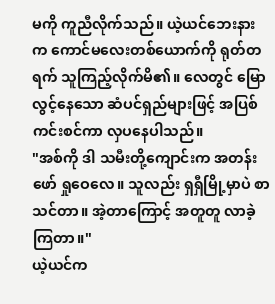မကို ကူညီလိုက်သည်။ ယဲ့ယင်ဘေးနားက ကောင်မလေးတစ်ယောက်ကို ရုတ်တရက် သူကြည့်လိုက်မိ၏။ လေတွင် မြောလွင့်နေသော ဆံပင်ရှည်များဖြင့် အပြစ်ကင်းစင်ကာ လှပနေပါသည်။
"အစ်ကို ဒါ သမီးတို့ကျောင်းက အတန်းဖော် ရှုဝေလေ။ သူလည်း ရှရှီမြို့မှာပဲ စာသင်တာ။ အဲ့တာကြောင့် အတူတူ လာခဲ့ကြတာ။"
ယဲ့ယင်က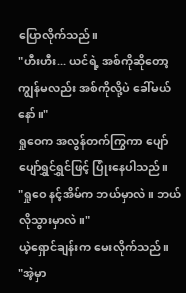ပြောလိုက်သည်။
"ဟီးဟီး... ယင်ရဲ့ အစ်ကိုဆိုတော့ ကျွန်မလည်း အစ်ကိုလို့ပဲ ခေါ်မယ်နော်။"
ရှုဝေက အလွန်တက်ကြွကာ ပျော်ပျော်ရွှင်ရွှင်ဖြင့် ပြုံးနေပါသည်။
"ရှုဝေ နင့်အိမ်က ဘယ်မှာလဲ။ ဘယ်လိုသွားမှာလဲ။"
ယဲ့ရှောင်ချန်းက မေးလိုက်သည်။
"အဲ့မှာ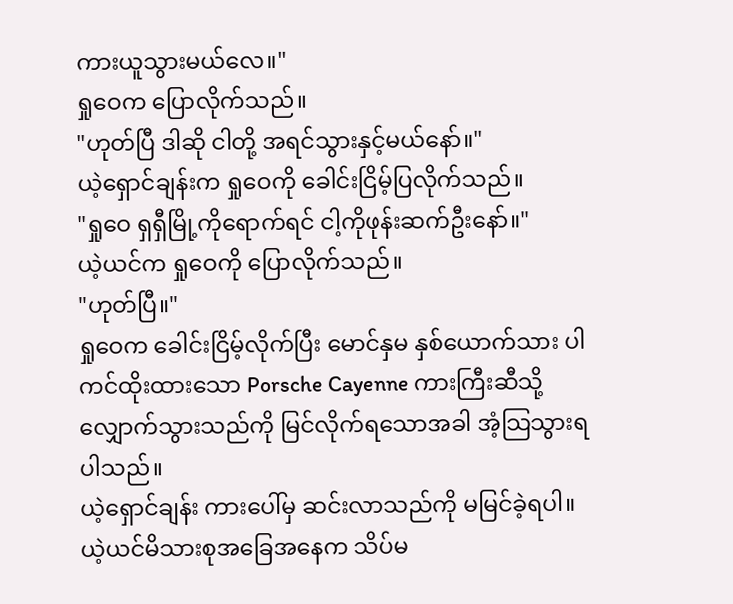ကားယူသွားမယ်လေ။"
ရှုဝေက ပြောလိုက်သည်။
"ဟုတ်ပြီ ဒါဆို ငါတို့ အရင်သွားနှင့်မယ်နော်။"
ယဲ့ရှောင်ချန်းက ရှုဝေကို ခေါင်းငြိမ့်ပြလိုက်သည်။
"ရှုဝေ ရှရှီမြို့ကိုရောက်ရင် ငါ့ကိုဖုန်းဆက်ဦးနော်။"
ယဲ့ယင်က ရှုဝေကို ပြောလိုက်သည်။
"ဟုတ်ပြီ။"
ရှုဝေက ခေါင်းငြိမ့်လိုက်ပြီး မောင်နှမ နှစ်ယောက်သား ပါကင်ထိုးထားသော Porsche Cayenne ကားကြီးဆီသို့ လျှောက်သွားသည်ကို မြင်လိုက်ရသောအခါ အံ့သြသွားရပါသည်။
ယဲ့ရှောင်ချန်း ကားပေါ်မှ ဆင်းလာသည်ကို မမြင်ခဲ့ရပါ။
ယဲ့ယင်မိသားစုအခြေအနေက သိပ်မ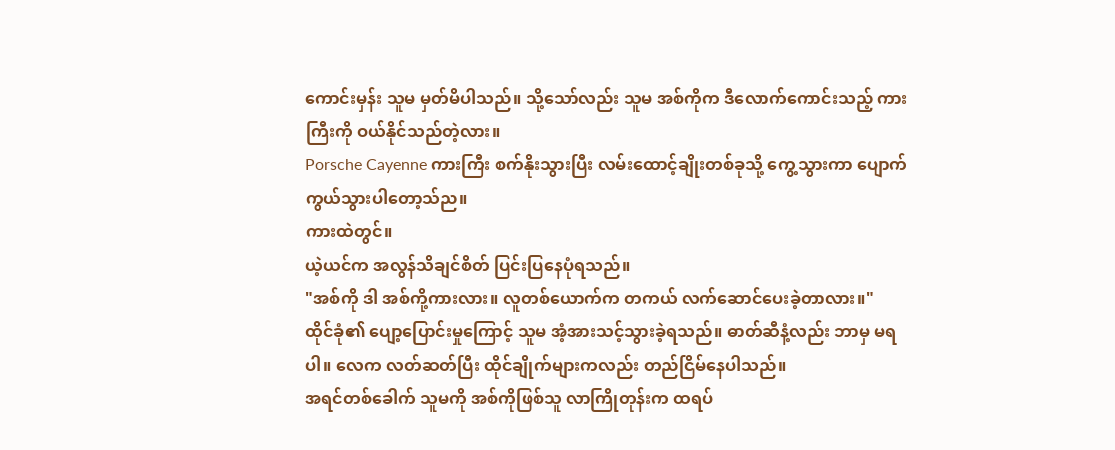ကောင်းမှန်း သူမ မှတ်မိပါသည်။ သို့သော်လည်း သူမ အစ်ကိုက ဒီလောက်ကောင်းသည့် ကားကြီးကို ဝယ်နိုင်သည်တဲ့လား။
Porsche Cayenne ကားကြီး စက်နိုးသွားပြီး လမ်းထောင့်ချိုးတစ်ခုသို့ ကွေ့သွားကာ ပျောက်ကွယ်သွားပါတော့သ်ည။
ကားထဲတွင်။
ယဲ့ယင်က အလွန်သိချင်စိတ် ပြင်းပြနေပုံရသည်။
"အစ်ကို ဒါ အစ်ကို့ကားလား။ လူတစ်ယောက်က တကယ် လက်ဆောင်ပေးခဲ့တာလား။"
ထိုင်ခုံ၏ ပျော့ပြောင်းမှုကြောင့် သူမ အံ့အားသင့်သွားခဲ့ရသည်။ ဓာတ်ဆီနံ့လည်း ဘာမှ မရပါ။ လေက လတ်ဆတ်ပြီး ထိုင်ချိုက်များကလည်း တည်ငြိမ်နေပါသည်။
အရင်တစ်ခေါက် သူမကို အစ်ကိုဖြစ်သူ လာကြိုတုန်းက ထရပ်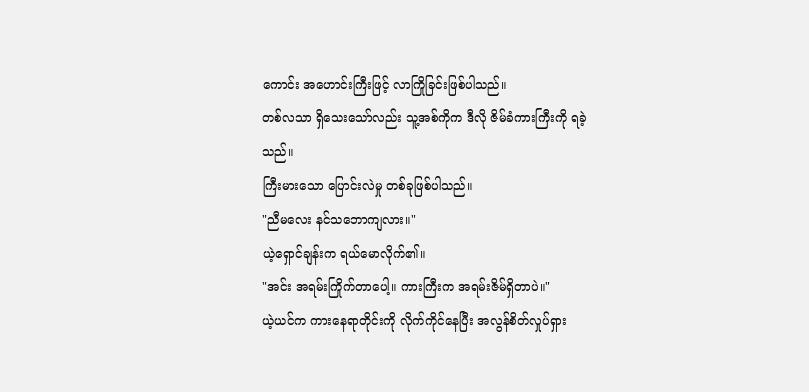ကောင်း အဟောင်းကြီးဖြင့် လာကြိုခြင်းဖြစ်ပါသည်။
တစ်လသာ ရှိသေးသော်လည်း သူ့အစ်ကိုက ဒီလို ဇိမ်ခံကားကြီးကို ရခဲ့သည်။
ကြီးမားသော ပြောင်းလဲမှု တစ်ခုဖြစ်ပါသည်။
"ညီမလေး နင်သဘောကျလား။"
ယဲ့ရှောင်ချန်းက ရယ်မောလိုက်၏။
"အင်း အရမ်းကြိုက်တာပေါ့။ ကားကြီးက အရမ်းဇိမ်ရှိတာပဲ။"
ယဲ့ယင်က ကားနေရာတိုင်းကို လိုက်ကိုင်နေပြီး အလွန်စိတ်လှုပ်ရှား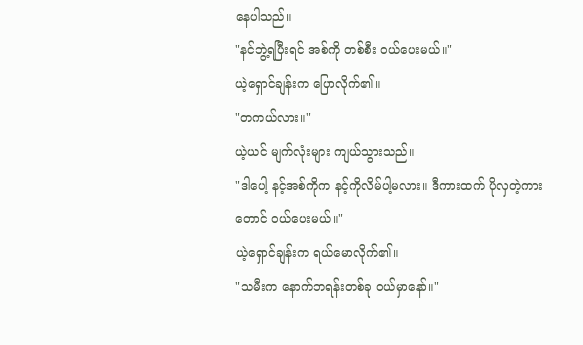နေပါသည်။
"နင်ဘွဲ့ရပြီးရင် အစ်ကို တစ်စီး ဝယ်ပေးမယ်။"
ယဲ့ရှောင်ချန်းက ပြောလိုက်၏။
"တကယ်လား။"
ယဲ့ယင် မျက်လုံးများ ကျယ်သွားသည်။
"ဒါပေါ့ နင့်အစ်ကိုက နင့်ကိုလိမ်ပါ့မလား။ ဒီကားထက် ပိုလှတဲ့ကားတောင် ဝယ်ပေးမယ်။"
ယဲ့ရှောင်ချန်းက ရယ်မောလိုက်၏။
"သမီးက နောက်ဘရန်းတစ်ခု ဝယ်မှာနော်။"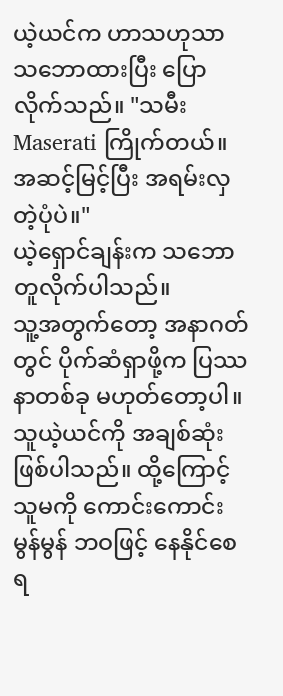ယဲ့ယင်က ဟာသဟုသာ သဘောထားပြီး ပြောလိုက်သည်။ "သမီး Maserati ကြိုက်တယ်။ အဆင့်မြင့်ပြီး အရမ်းလှတဲ့ပုံပဲ။"
ယဲ့ရှောင်ချန်းက သဘောတူလိုက်ပါသည်။
သူ့အတွက်တော့ အနာဂတ်တွင် ပိုက်ဆံရှာဖို့က ပြဿနာတစ်ခု မဟုတ်တော့ပါ။
သူယဲ့ယင်ကို အချစ်ဆုံးဖြစ်ပါသည်။ ထို့ကြောင့် သူမကို ကောင်းကောင်းမွန်မွန် ဘဝဖြင့် နေနိုင်စေရ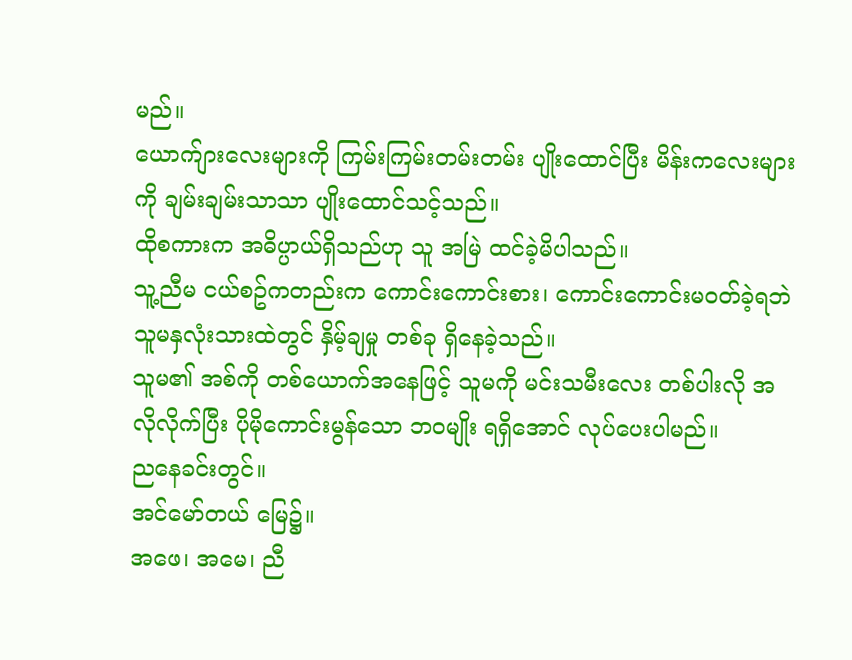မည်။
ယောက်ျားလေးများကို ကြမ်းကြမ်းတမ်းတမ်း ပျိုးထောင်ပြီး မိန်းကလေးများကို ချမ်းချမ်းသာသာ ပျိုးထောင်သင့်သည်။
ထိုစကားက အဓိပ္ပာယ်ရှိသည်ဟု သူ အမြဲ ထင်ခဲ့မိပါသည်။
သူ့ညီမ ငယ်စဥ်ကတည်းက ကောင်းကောင်းစား၊ ကောင်းကောင်းမဝတ်ခဲ့ရဘဲ သူမနှလုံးသားထဲတွင် နှိမ့်ချမှု တစ်ခု ရှိနေခဲ့သည်။
သူမ၏ အစ်ကို တစ်ယောက်အနေဖြင့် သူမကို မင်းသမီးလေး တစ်ပါးလို အလိုလိုက်ပြီး ပိုမိုကောင်းမွန်သော ဘဝမျိုး ရရှိအောင် လုပ်ပေးပါမည်။
ညနေခင်းတွင်။
အင်မော်တယ် မြေ၌။
အဖေ၊ အမေ၊ ညီ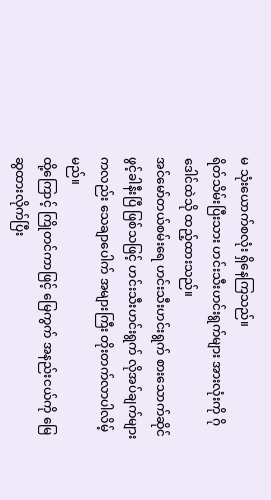မ သုံးယောက်စလုံး ရှိနေကြသည်။
ရိတ်သိမ်းပြီးသား ဟင်းသီးဟင်းရွက်များ အားလုံးကို ဂိုဒေါင်ထဲသို ထည့်ထားသည်။
အင်မော်တယ်စမ်းရေ ဟင်းသီးဟင်းရွက် စားသောက်ဆိုင် ဖွင့်ခါနီးပြီ ဖြစ်သဖြင့် ဟင်းသီးဟင်းရွက် လိုအပ်ချက်များကလည်း သေချာပေါက် အများကြီး တိုးတက်လာပါလိမ့်မည်။
ထို့ကြောင့် ကြိုတင်ကာဖြင့် မြေကွက် အနည်းငယ်ကို မြေဆွထားလိုက်ပြီး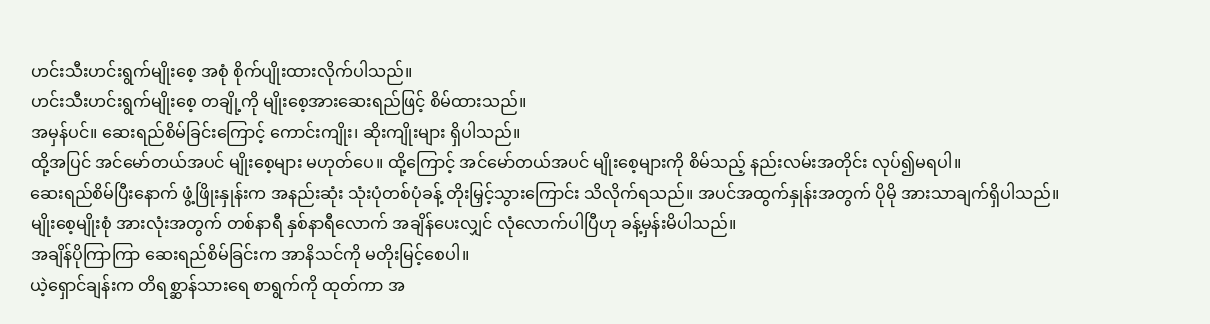ဟင်းသီးဟင်းရွက်မျိုးစေ့ အစုံ စိုက်ပျိုးထားလိုက်ပါသည်။
ဟင်းသီးဟင်းရွက်မျိုးစေ့ တချို့ကို မျိုးစေ့အားဆေးရည်ဖြင့် စိမ်ထားသည်။
အမှန်ပင်။ ဆေးရည်စိမ်ခြင်းကြောင့် ကောင်းကျိုး၊ ဆိုးကျိုးများ ရှိပါသည်။
ထို့အပြင် အင်မော်တယ်အပင် မျိုးစေ့များ မဟုတ်ပေ။ ထို့ကြောင့် အင်မော်တယ်အပင် မျိုးစေ့များကို စိမ်သည့် နည်းလမ်းအတိုင်း လုပ်၍မရပါ။
ဆေးရည်စိမ်ပြီးနောက် ဖွံ့ဖြိုးနှုန်းက အနည်းဆုံး သုံးပုံတစ်ပုံခန့် တိုးမြှင့်သွားကြောင်း သိလိုက်ရသည်။ အပင်အထွက်နှုန်းအတွက် ပိုမို အားသာချက်ရှိပါသည်။
မျိုးစေ့မျိုးစုံ အားလုံးအတွက် တစ်နာရီ နှစ်နာရီလောက် အချိန်ပေးလျှင် လုံလောက်ပါပြီဟု ခန့်မှန်းမိပါသည်။
အချိန်ပိုကြာကြာ ဆေးရည်စိမ်ခြင်းက အာနိသင်ကို မတိုးမြင့်စေပါ။
ယဲ့ရှောင်ချန်းက တိရစ္ဆာန်သားရေ စာရွက်ကို ထုတ်ကာ အ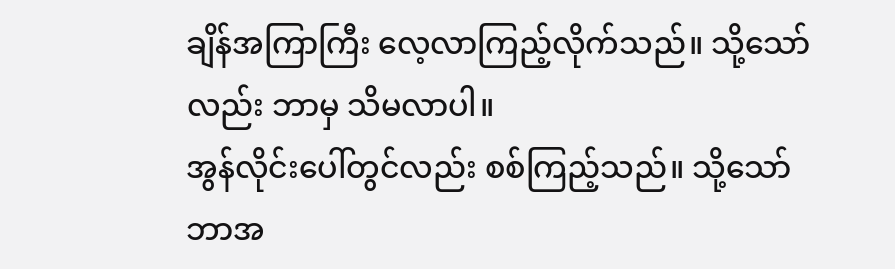ချိန်အကြာကြီး လေ့လာကြည့်လိုက်သည်။ သို့သော်လည်း ဘာမှ သိမလာပါ။
အွန်လိုင်းပေါ်တွင်လည်း စစ်ကြည့်သည်။ သို့သော် ဘာအ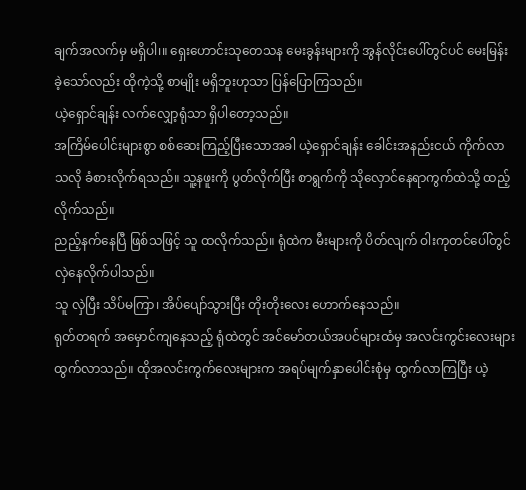ချက်အလက်မှ မရှိပါ၊။ ရှေးဟောင်းသုတေသန မေးခွန်းများကို အွန်လိုင်းပေါ်တွင်ပင် မေးမြန်းခဲ့သော်လည်း ထိုကဲ့သို့ စာမျိုး မရှိဘူးဟုသာ ပြန်ပြောကြသည်။
ယဲ့ရှောင်ချန်း လက်လျှော့ရုံသာ ရှိပါတော့သည်။
အကြိမ်ပေါင်းများစွာ စစ်ဆေးကြည့်ပြီးသောအခါ ယဲ့ရှောင်ချန်း ခေါင်းအနည်းငယ် ကိုက်လာသလို ခံစားလိုက်ရသည်။ သူ့နဖူးကို ပွတ်လိုက်ပြီး စာရွက်ကို သိုလှောင်နေရာကွက်ထဲသို့ ထည့်လိုက်သည်။
ညည့်နက်နေပြီ ဖြစ်သဖြင့် သူ ထလိုက်သည်။ ရုံထဲက မီးများကို ပိတ်လျက် ဝါးကုတင်ပေါ်တွင် လှဲနေလိုက်ပါသည်။
သူ လှဲပြီး သိပ်မကြာ၊ အိပ်ပျော်သွားပြီး တိုးတိုးလေး ဟောက်နေသည်။
ရုတ်တရက် အမှောင်ကျနေသည့် ရုံထဲတွင် အင်မော်တယ်အပင်များထံမှ အလင်းကွင်းလေးများ ထွက်လာသည်။ ထိုအလင်းကွက်လေးများက အရပ်မျက်နှာပေါင်းစုံမှ ထွက်လာကြပြီး ယဲ့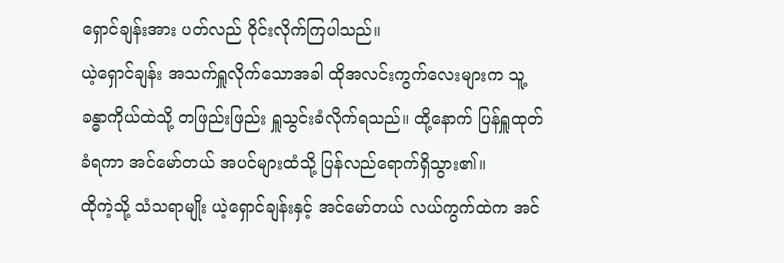ရှောင်ချန်းအား ပတ်လည် ဝိုင်းလိုက်ကြပါသည်။
ယဲ့ရှောင်ချန်း အသက်ရှူလိုက်သောအခါ ထိုအလင်းကွက်လေးများက သူ့ခန္ဓာကိုယ်ထဲသို့ တဖြည်းဖြည်း ရှူသွင်းခံလိုက်ရသည်။ ထို့နောက် ပြန်ရှူထုတ်ခံရကာ အင်မော်တယ် အပင်များထံသို့ ပြန်လည်ရောက်ရှိသွား၏။
ထိုကဲ့သို့ သံသရာမျိုး ယဲ့ရှောင်ချန်းနှင့် အင်မော်တယ် လယ်ကွက်ထဲက အင်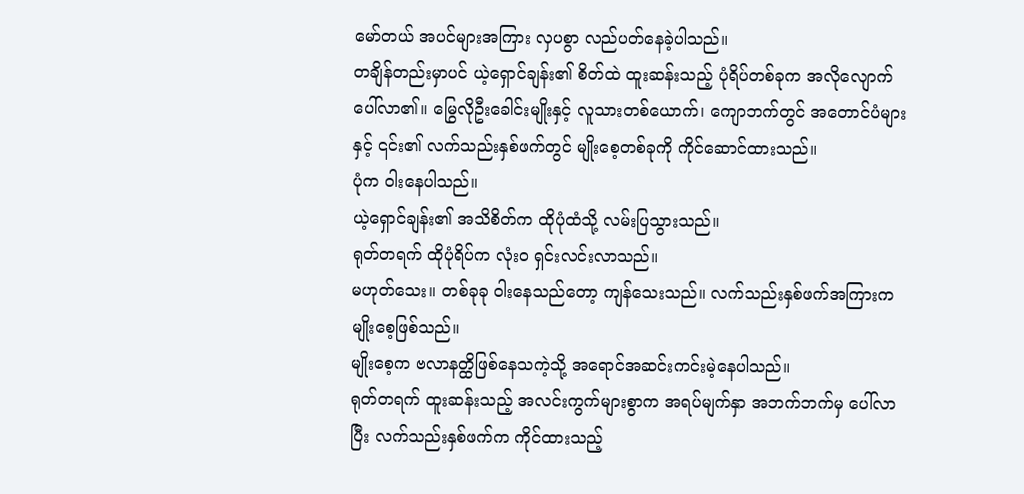မော်တယ် အပင်များအကြား လှပစွာ လည်ပတ်နေခဲ့ပါသည်။
တချိန်တည်းမှာပင် ယဲ့ရှောင်ချန်း၏ စိတ်ထဲ ထူးဆန်းသည့် ပုံရိပ်တစ်ခုက အလိုလျောက် ပေါ်လာ၏။ မြွေလိုဦးခေါင်းမျိုးနှင့် လူသားတစ်ယောက်၊ ကျောဘက်တွင် အတောင်ပံများနှင့် ၎င်း၏ လက်သည်းနှစ်ဖက်တွင် မျိုးစေ့တစ်ခုကို ကိုင်ဆောင်ထားသည်။
ပုံက ဝါးနေပါသည်။
ယဲ့ရှောင်ချန်း၏ အသိစိတ်က ထိုပုံထံသို့ လမ်းပြသွားသည်။
ရုတ်တရက် ထိုပုံရိပ်က လုံးဝ ရှင်းလင်းလာသည်။
မဟုတ်သေး။ တစ်ခုခု ဝါးနေသည်တော့ ကျန်သေးသည်။ လက်သည်းနှစ်ဖက်အကြားက မျိုးစေ့ဖြစ်သည်။
မျိုးစေ့က ဗလာနတ္ထိဖြစ်နေသကဲ့သို့ အရောင်အဆင်းကင်းမဲ့နေပါသည်။
ရုတ်တရက် ထူးဆန်းသည့် အလင်းကွက်များစွာက အရပ်မျက်နှာ အဘက်ဘက်မှ ပေါ်လာပြီး လက်သည်းနှစ်ဖက်က ကိုင်ထားသည့်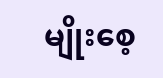မျိုးစေ့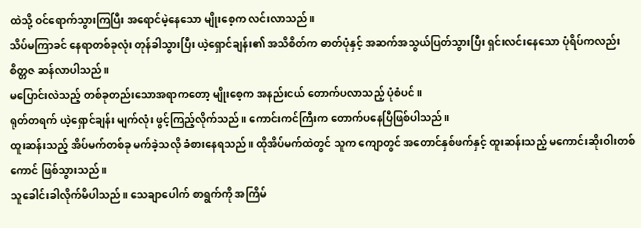ထဲသို့ ဝင်ရောက်သွားကြပြီး အရောင်မဲ့နေသော မျိုးစေ့က လင်းလာသည်။
သိပ်မကြာခင် နေရာတစ်ခုလုံး တုန်ခါသွားပြီး ယဲ့ရှောင်ချန်း၏ အသိစိတ်က ဓာတ်ပုံနှင့် အဆက်အသွယ်ပြတ်သွားပြီး ရှင်းလင်းနေသော ပုံရိပ်ကလည်း စိတ္တဇ ဆန်လာပါသည်။
မပြောင်းလဲသည့် တစ်ခုတည်းသောအရာကတော့ မျိုးစေ့က အနည်းငယ် တောက်ပလာသည့် ပုံစံပင်။
ရုတ်တရက် ယဲ့ရှောင်ချန်း မျက်လုံး ဖွင့်ကြည့်လိုက်သည်။ ကောင်းကင်ကြီးက တောက်ပနေပြီဖြစ်ပါသည်။
ထူးဆန်းသည့် အိပ်မက်တစ်ခု မက်ခဲ့သလို ခံစားနေရသည်။ ထိုအိပ်မက်ထဲတွင် သူက ကျောတွင် အတောင်နှစ်ဖက်နှင့် ထူးဆန်းသည့် မကောင်းဆိုးဝါးတစ်ကောင် ဖြစ်သွားသည်။
သူခေါင်းခါလိုက်မိပါသည်။ သေချာပေါက် စာရွက်ကို အကြိမ်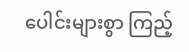ပေါင်းများစွာ ကြည့်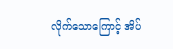လိုက်သောကြောင့် အိပ်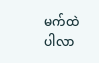မက်ထဲပါလာ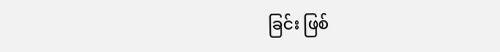ခြင်း ဖြစ်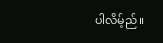ပါလိမ့်ည်။